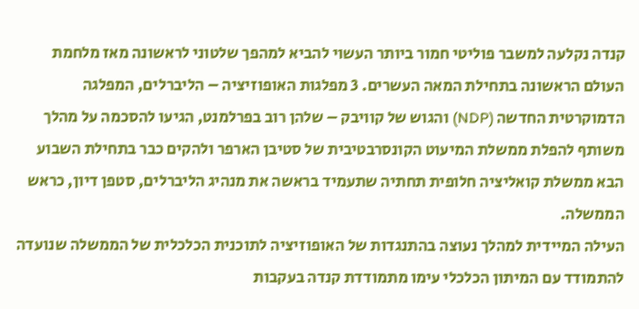קנדה נקלעה למשבר פוליטי חמור ביותר העשוי להביא למהפך שלטוני לראשונה מאז מלחמת העולם הראשונה בתחילת המאה העשרים. 3 מפלגות האופוזיציה – הליברלים, המפלגה הדמוקרטית החדשה (NDP) והגוש של קוויבק – שלהן רוב בפרלמנט, הגיעו להסכמה על מהלך משותף להפלת ממשלת המיעוט הקונסרבטיבית של סטיבן הארפר ולהקים כבר בתחילת השבוע הבא ממשלת קואליציה חלופית תחתיה שתעמיד בראשה את מנהיג הליברלים, סטפן דיון, כראש הממשלה.
העילה המיידית למהלך נעוצה בהתנגדות של האופוזיציה לתוכנית הכלכלית של הממשלה שנועדה להתמודד עם המיתון הכלכלי עימו מתמודדת קנדה בעקבות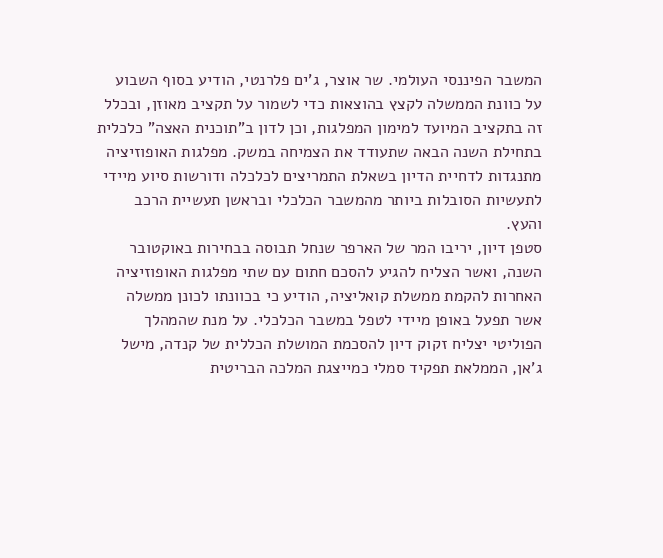המשבר הפיננסי העולמי. שר אוצר, ג'ים פלרנטי, הודיע בסוף השבוע על כוונת הממשלה לקצץ בהוצאות כדי לשמור על תקציב מאוזן, ובכלל זה בתקציב המיועד למימון המפלגות, וכן לדון ב"תוכנית האצה" כלכלית בתחילת השנה הבאה שתעודד את הצמיחה במשק. מפלגות האופוזיציה מתנגדות לדחיית הדיון בשאלת התמריצים לכלכלה ודורשות סיוע מיידי לתעשיות הסובלות ביותר מהמשבר הכלכלי ובראשן תעשיית הרכב והעץ.
סטפן דיון, יריבו המר של הארפר שנחל תבוסה בבחירות באוקטובר השנה, ואשר הצליח להגיע להסכם חתום עם שתי מפלגות האופוזיציה האחרות להקמת ממשלת קואליציה, הודיע כי בכוונתו לכונן ממשלה אשר תפעל באופן מיידי לטפל במשבר הכלכלי. על מנת שהמהלך הפוליטי יצליח זקוק דיון להסכמת המושלת הכללית של קנדה, מישל ג'אן, הממלאת תפקיד סמלי כמייצגת המלכה הבריטית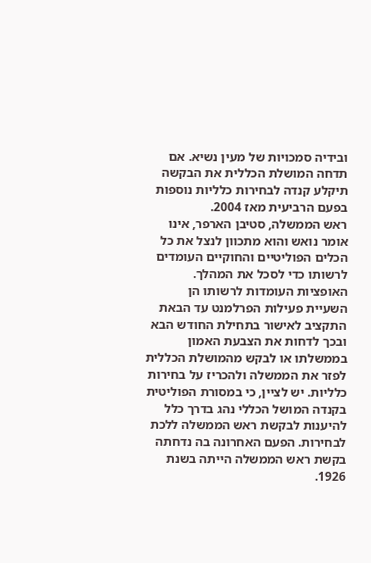ובידיה סמכויות של מעין נשיא. אם תדחה המושלת הכללית את הבקשה תיקלע קנדה לבחירות כלליות נוספות בפעם הרביעית מאז 2004.
ראש הממשלה, סטיבן הארפר, אינו אומר נואש והוא מתכוון לנצל את כל הכלים הפוליטיים והחוקיים העומדים לרשותו כדי לסכל את המהלך. האופציות העומדות לרשותו הן השעיית פעילות הפרלמנט עד הבאת התקציב לאישור בתחילת החודש הבא ובכך לדחות את הצבעת האמון בממשלתו או לבקש מהמושלת הכללית לפזר את הממשלה ולהכריז על בחירות כלליות. יש לציין, כי במסורת הפוליטית בקנדה המושל הכללי נהג בדרך כלל להיענות לבקשת ראש הממשלה ללכת לבחירות. הפעם האחרונה בה נדחתה בקשת ראש הממשלה הייתה בשנת 1926.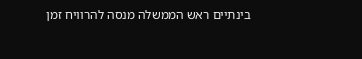בינתיים ראש הממשלה מנסה להרוויח זמן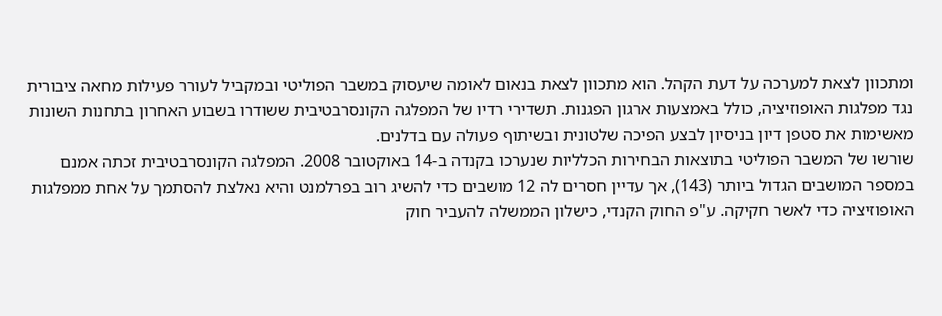ומתכוון לצאת למערכה על דעת הקהל. הוא מתכוון לצאת בנאום לאומה שיעסוק במשבר הפוליטי ובמקביל לעורר פעילות מחאה ציבורית נגד מפלגות האופוזיציה, כולל באמצעות ארגון הפגנות. תשדירי רדיו של המפלגה הקונסרבטיבית ששודרו בשבוע האחרון בתחנות השונות מאשימות את סטפן דיון בניסיון לבצע הפיכה שלטונית ובשיתוף פעולה עם בדלנים.
שורשו של המשבר הפוליטי בתוצאות הבחירות הכלליות שנערכו בקנדה ב-14 באוקטובר 2008. המפלגה הקונסרבטיבית זכתה אמנם במספר המושבים הגדול ביותר (143), אך עדיין חסרים לה 12 מושבים כדי להשיג רוב בפרלמנט והיא נאלצת להסתמך על אחת ממפלגות האופוזיציה כדי לאשר חקיקה. ע"פ החוק הקנדי, כישלון הממשלה להעביר חוק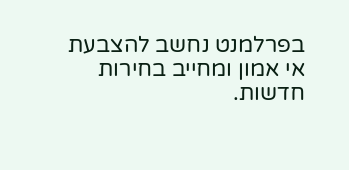בפרלמנט נחשב להצבעת אי אמון ומחייב בחירות חדשות.